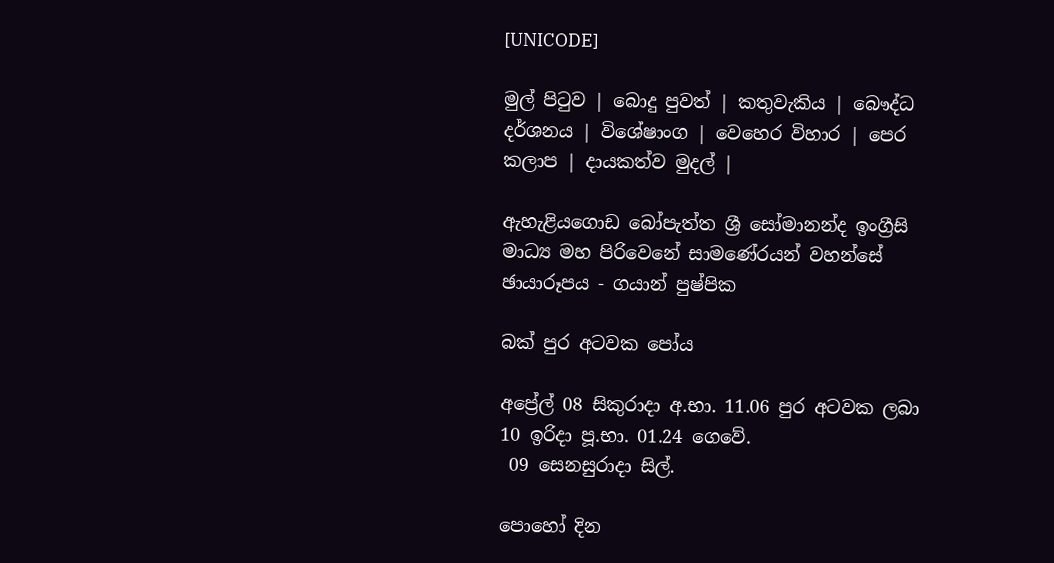[UNICODE]

මුල් පිටුව | බොදු පුවත් | කතුවැකිය | බෞද්ධ දර්ශනය | විශේෂාංග | වෙහෙර විහාර | පෙර කලාප | දායකත්ව මුදල් |

ඇහැළියගොඩ බෝපැත්ත ශ්‍රී සෝමානන්ද ඉංග්‍රීසි මාධ්‍ය මහ පිරිවෙනේ සාමණේරයන් වහන්සේ ඡායාරූපය - ගයාන් පුෂ්පික

බක් පුර අටවක පෝය

අප්‍රේල් 08 සිකුරාදා අ.භා. 11.06 පුර අටවක ලබා 10 ඉරිදා පූ.භා. 01.24 ගෙවේ.
 09 සෙනසුරාදා සිල්.

පොහෝ දින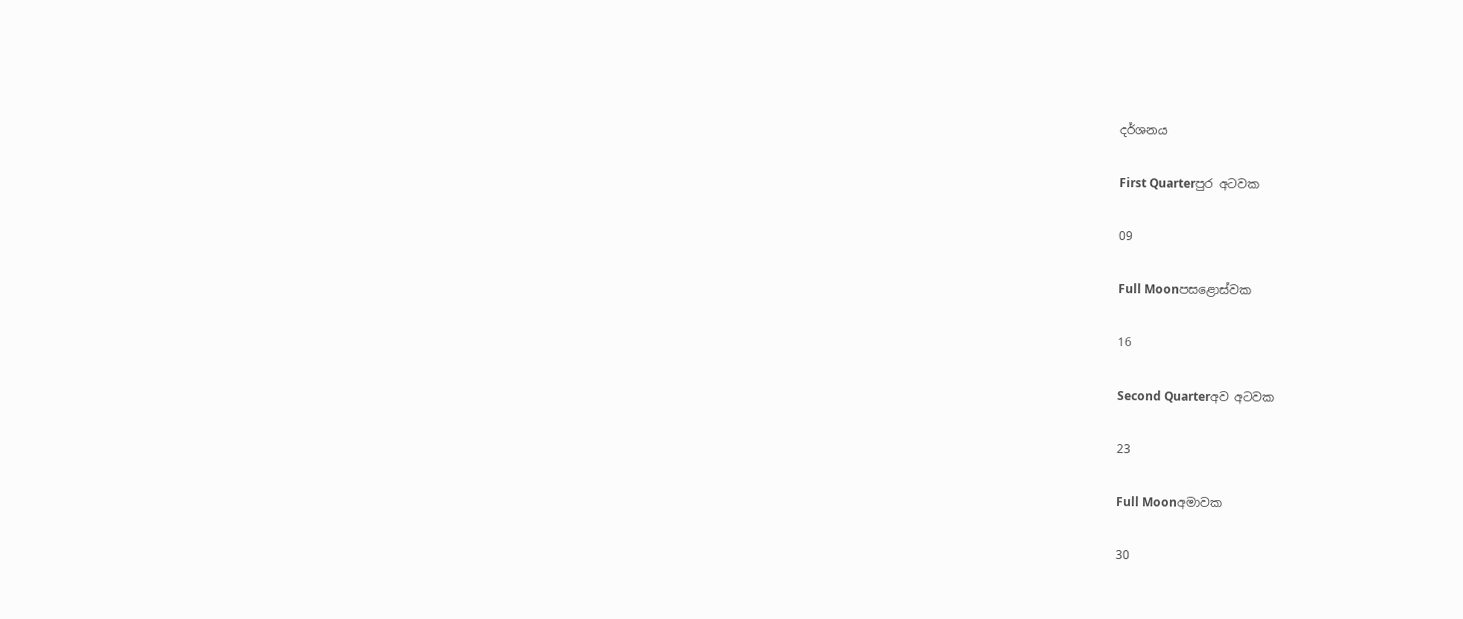දර්ශනය

First Quarterපුර අටවක

09

Full Moonපසළොස්වක

16

Second Quarterඅව අටවක

23

Full Moonඅමාවක

30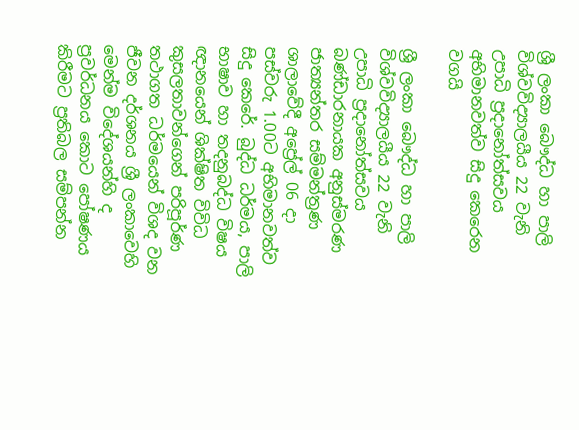ශ්‍රී ලංකා බෞද්ධ හා පාලි විශ්වවිද්‍යාලයීය 22 වැනි උපාධි ප්‍රදානෝත්සවය අභිමානවත්ව සිදු කෙරෙන වගයි

ශ්‍රී ලංකා බෞද්ධ හා පාලි විශ්වවිද්‍යාලයීය 22 වැනි උපාධි ප්‍රදානෝත්සවය බණ්ඩාරනායක අනුස්මරණ ජාත්‍යන්තර සම්මන්ත්‍රණ ශාලාවේදී අප්‍රේල් 06 දා පස්වරු 1.00ට අභිමානවත්ව සිදු කෙරේ. බුද්ධ ධර්මය, පාලි භාෂාව හා තදනුබද්ධ විෂය ඥානයෙන් ශික්ෂිත විවිධ කුසලතාවන්ගෙන් පරිපූර්ණ තථාගත ධර්මයෙන් විශද වන ජීවන දර්ශනය ශ්‍රී ලංකාවෙහි මෙන්ම විදේශයන්හි ද ප්‍රවර්ධනය කොට පෝෂණය කිරීමට ප්‍රතිබල සම්පන්න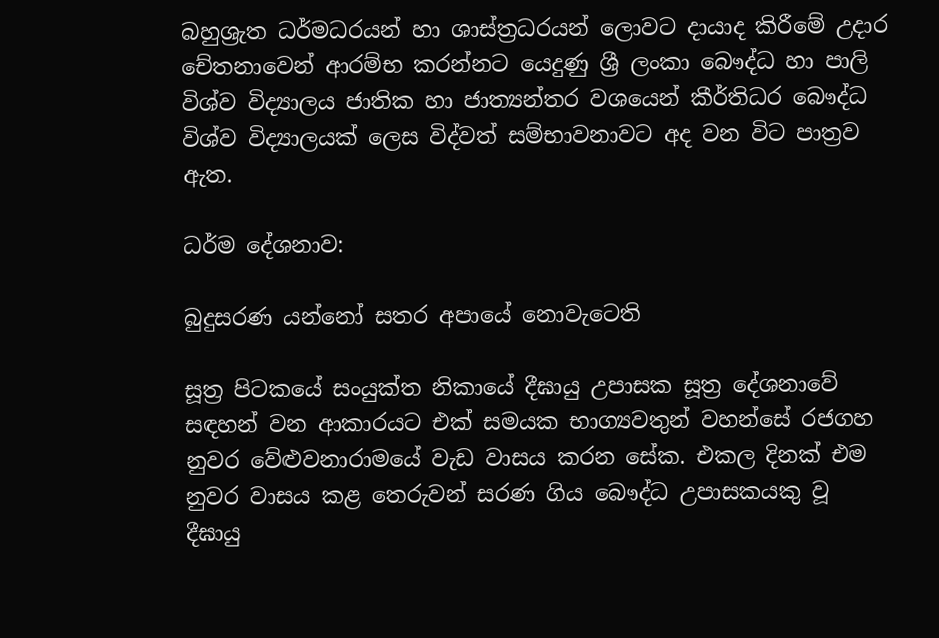බහුශ්‍රැත ධර්මධරයන් හා ශාස්ත්‍රධරයන් ලොවට දායාද කිරීමේ උදාර චේතනාවෙන් ආරම්භ කරන්නට යෙදුණු ශ්‍රී ලංකා බෞද්ධ හා පාලි විශ්ව විද්‍යාලය ජාතික හා ජාත්‍යන්තර වශයෙන් කීර්තිධර බෞද්ධ විශ්ව විද්‍යාලයක් ලෙස විද්වත් සම්භාවනාවට අද වන විට පාත්‍රව ඇත.

ධර්ම දේශනාව:

බුදුසරණ යන්නෝ සතර අපායේ නොවැටෙති

සූත්‍ර පිටකයේ සංයුක්ත නිකායේ දීඝායු උපාසක සූත්‍ර දේශනාවේ සඳහන් වන ආකාරයට එක් සමයක භාග්‍යවතුන් වහන්සේ රජගහ නුවර වේළුවනාරාමයේ වැඩ වාසය කරන සේක. එකල දිනක් එම නුවර වාසය කළ තෙරුවන් සරණ ගිය බෞද්ධ උපාසකයකු වූ දීඝායු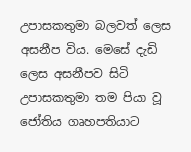උපාසකතුමා බලවත් ලෙස අසනීප විය. මෙසේ දැඩි ලෙස අසනීපව සිටි උපාසකතුමා තම පියා වූ ජෝතිය ගෘහපතියාට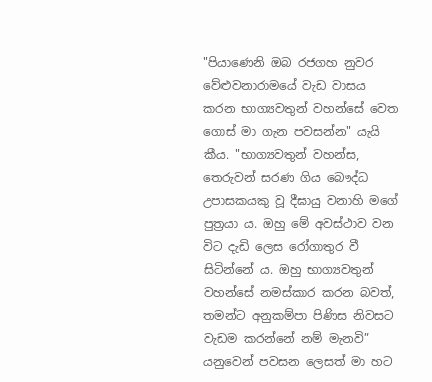"පියාණෙනි ඔබ රජගහ නුවර වේළුවනාරාමයේ වැඩ වාසය කරන භාග්‍යවතුන් වහන්සේ වෙත ගොස් මා ගැන පවසන්න" යැයි කීය. "භාග්‍යවතුන් වහන්ස, තෙරුවන් සරණ ගිය බෞද්ධ උපාසකයකු වූ දීඝායු වනාහි මගේ පුත්‍රයා ය. ඔහු මේ අවස්ථාව වන විට දැඩි ලෙස රෝගාතුර වී සිටින්නේ ය. ඔහු භාග්‍යවතුන් වහන්සේ නමස්කාර කරන බවත්, තමන්ට අනුකම්පා පිණිස නිවසට වැඩම කරන්නේ නම් මැනවි” යනුවෙන් පවසන ලෙසත් මා හට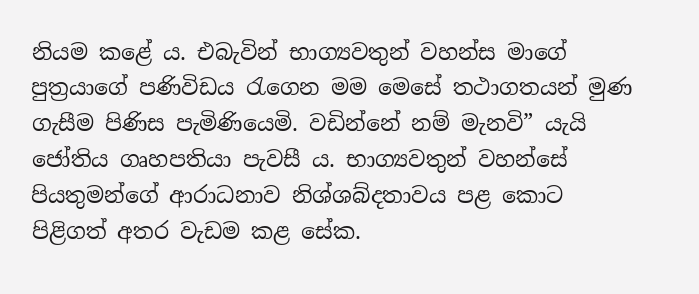නියම කළේ ය. එබැවින් භාග්‍යවතුන් වහන්ස මාගේ පුත්‍රයාගේ පණිවිඩය රැගෙන මම මෙසේ තථාගතයන් මුණ ගැසීම පිණිස පැමිණියෙමි. වඩින්නේ නම් මැනවි” යැයි ජෝතිය ගෘහපතියා පැවසී ය. භාග්‍යවතුන් වහන්සේ පියතුමන්ගේ ආරාධනාව නිශ්ශබ්දතාවය පළ කොට පිළිගත් අතර වැඩම කළ සේක.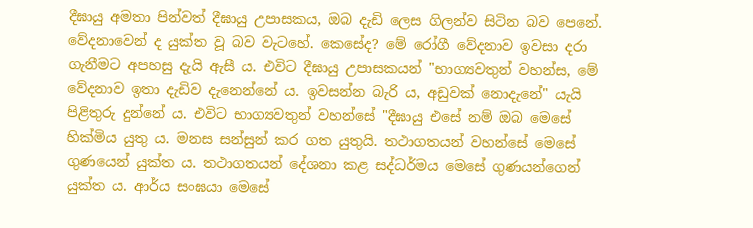දීඝායු අමතා පින්වත් දීඝායු උපාසකය, ඔබ දැඩි ලෙස ගිලන්ව සිටින බව පෙනේ. වේදනාවෙන් ද යුක්ත වූ බව වැටහේ. කෙසේද? මේ රෝගී වේදනාව ඉවසා දරා ගැනීමට අපහසු දැයි ඇසී ය. එවිට දීඝායු උපාසකයන් "භාග්‍යවතුන් වහන්ස, මේ වේදනාව ඉතා දැඩිව දැනෙන්නේ ය. ඉවසන්න බැරි ය, අඩුවක් නොදැනේ" යැයි පිළිතුරු දුන්නේ ය. එවිට භාග්‍යවතුන් වහන්සේ "දීඝායු එසේ නම් ඔබ මෙසේ හික්මිය යුතු ය. මනස සන්සුන් කර ගත යුතුයි. තථාගතයන් වහන්සේ මෙසේ ගුණයෙන් යුක්ත ය. තථාගතයන් දේශනා කළ සද්ධර්මය මෙසේ ගුණයන්ගෙන් යුක්ත ය. ආර්ය සංඝයා මෙසේ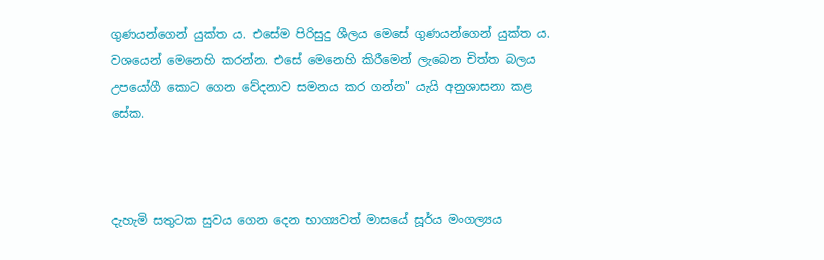ගුණයන්ගෙන් යුක්ත ය. එසේම පිරිසුදු ශීලය මෙසේ ගුණයන්ගෙන් යුක්ත ය. වශයෙන් මෙනෙහි කරන්න. එසේ මෙනෙහි කිරීමෙන් ලැබෙන චිත්ත බලය උපයෝගී කොට ගෙන වේදනාව සමනය කර ගන්න" යැයි අනුශාසනා කළ සේක.



දැහැමි සතුටක සුවය ගෙන දෙන භාග්‍යවත් මාසයේ සූර්ය මංගල්‍යය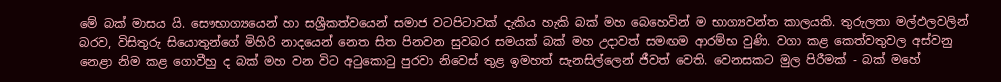මේ බක් මාසය යි. සෞභාග්‍යයෙන් හා සශ්‍රීකත්වයෙන් සමාජ වටපිටාවක් දැකිය හැකි බක් මහ බෙහෙවින් ම භාග්‍යවන්ත කාලයකි. තුරුලතා මල්ඵලවලින් බරව, විසිතුරු සියොතුන්ගේ මිහිරි නාදයෙන් නෙත සිත පිනවන සුවබර සමයක් බක් මහ උදාවත් සමඟම ආරම්භ වුණි. වගා කළ කෙත්වතුවල අස්වනු නෙළා නිම කළ ගොවීහු ද බක් මහ වන විට අටුකොටු පුරවා නිවෙස් තුළ ඉමහත් සැනසිල්ලෙන් ජීවත් වෙති. වෙනසකට මුල පිරීමක් - බක් මහේ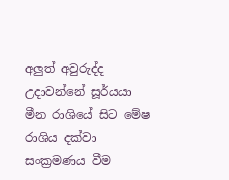අලුත් අවුරුද්ද උදාවන්නේ සූර්යයා මීන රාශියේ සිට මේෂ රාශිය දක්වා සංක්‍රමණය වීම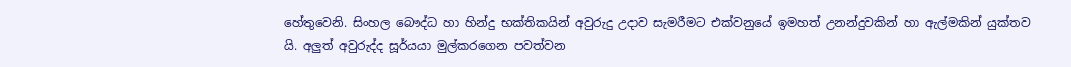හේතුවෙනි. සිංහල බෞද්ධ හා හින්දු භක්තිකයින් අවුරුදු උදාව සැමරීමට එක්වනුයේ ඉමහත් උනන්දුවකින් හා ඇල්මකින් යුක්තව යි. අලුත් අවුරුද්ද සූර්යයා මුල්කරගෙන පවත්වන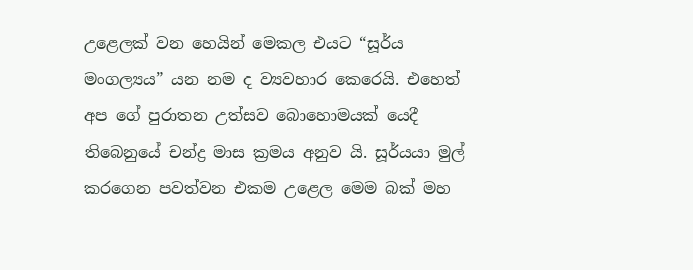උළෙලක් වන හෙයින් මෙකල එයට “සූර්ය මංගල්‍යය” යන නම ද ව්‍යවහාර කෙරෙයි. එහෙත් අප ගේ පුරාතන උත්සව බොහොමයක් යෙදී තිබෙනුයේ චන්ද්‍ර මාස ක්‍රමය අනුව යි. සූර්යයා මුල් කරගෙන පවත්වන එකම උළෙල මෙම බක් මහ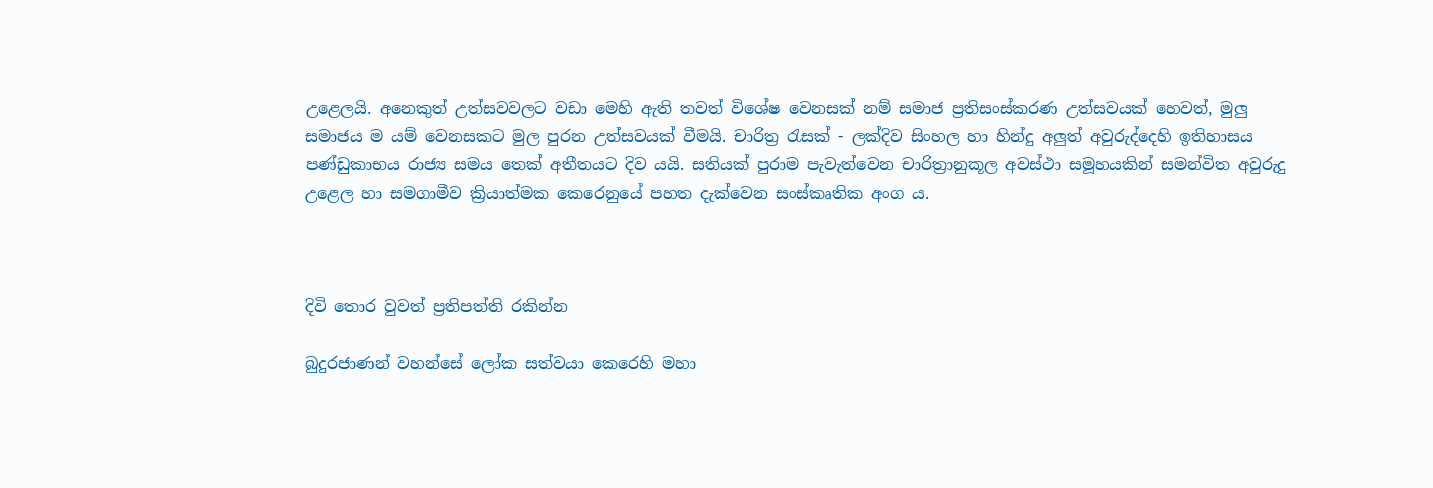උළෙලයි. අනෙකුත් උත්සවවලට වඩා මෙහි ඇති තවත් විශේෂ වෙනසක් නම් සමාජ ප්‍රතිසංස්කරණ උත්සවයක් හෙවත්, මුලු සමාජය ම යම් වෙනසකට මුල පුරන උත්සවයක් වීමයි. චාරිත්‍ර රැසක් - ලක්දිව සිංහල හා හින්දු අලුත් අවුරුද්දෙහි ඉතිහාසය පණ්ඩුකාභය රාජ්‍ය සමය තෙක් අතීතයට දිව යයි. සතියක් පුරාම පැවැත්වෙන චාරිත්‍රානුකූල අවස්ථා සමූහයකින් සමන්විත අවුරුදු උළෙල හා සමගාමීව ක්‍රියාත්මක කෙරෙනුයේ පහත දැක්වෙන සංස්කෘතික අංග ය.



දිවි තොර වුවත් ප්‍රතිපත්ති රකින්න

බුදුරජාණන් වහන්සේ ලෝක සත්වයා කෙරෙහි මහා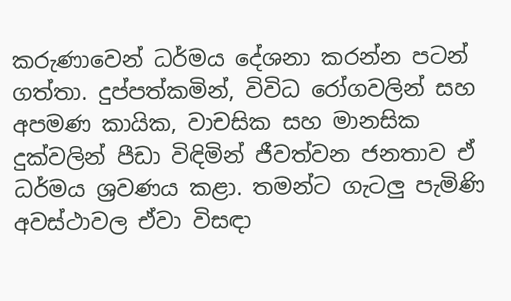කරුණාවෙන් ධර්මය දේශනා කරන්න පටන් ගත්තා. දුප්පත්කමින්, විවිධ රෝගවලින් සහ අපමණ කායික, වාචසික සහ මානසික දුක්වලින් පීඩා විඳිමින් ජීවත්වන ජනතාව ඒ ධර්මය ශ්‍රවණය කළා. තමන්ට ගැටලු පැමිණි අවස්ථාවල ඒවා විසඳා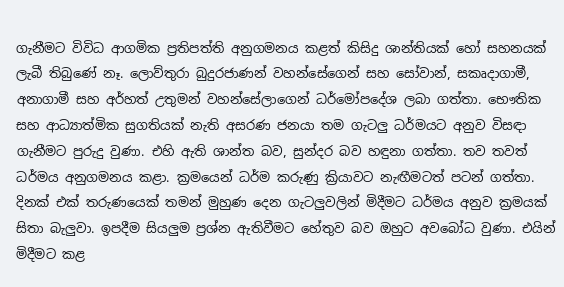ගැනීමට විවිධ ආගමික ප්‍රතිපත්ති අනුගමනය කළත් කිසිදු ශාන්තියක් හෝ සහනයක් ලැබී තිබුණේ නෑ. ලොව්තුරා බුදුරජාණන් වහන්සේගෙන් සහ සෝවාන්, සකෘදාගාමී, අනාගාමී සහ අර්හත් උතුමන් වහන්සේලාගෙන් ධර්මෝපදේශ ලබා ගත්තා. භෞතික සහ ආධ්‍යාත්මික සුගතියක් නැති අසරණ ජනයා තම ගැටලු ධර්මයට අනුව විසඳා ගැනීමට පුරුදු වුණා. එහි ඇති ශාන්ත බව, සුන්දර බව හඳුනා ගත්තා. තව තවත් ධර්මය අනුගමනය කළා. ක්‍රමයෙන් ධර්ම කරුණු ක්‍රියාවට නැඟීමටත් පටන් ගත්තා. දිනක් එක් තරුණයෙක් තමන් මුහුණ දෙන ගැටලුවලින් මිදීමට ධර්මය අනුව ක්‍රමයක් සිතා බැලුවා. ඉපදීම සියලුම ප්‍රශ්න ඇතිවීමට හේතුව බව ඔහුට අවබෝධ වුණා. එයින් මිදීමට කළ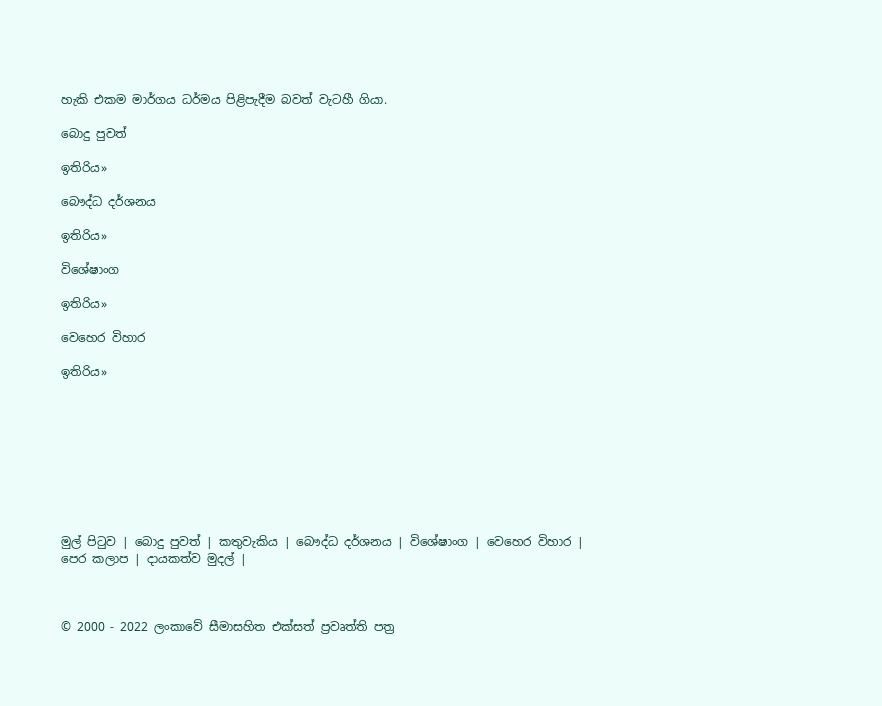හැකි එකම මාර්ගය ධර්මය පිළිපැදීම බවත් වැටහී ගියා.

බොදු පුවත්

ඉතිරිය»

බෞද්ධ දර්ශනය

ඉතිරිය»

විශේෂාංග

ඉතිරිය»

වෙහෙර විහාර

ඉතිරිය»









මුල් පිටුව | බොදු පුවත් | කතුවැකිය | බෞද්ධ දර්ශනය | විශේෂාංග | වෙහෙර විහාර | පෙර කලාප | දායකත්ව මුදල් |



© 2000 - 2022 ලංකාවේ සීමාසහිත එක්සත් ප්‍රවෘත්ති පත්‍ර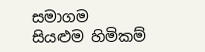සමාගම
සියළුම හිමිකම්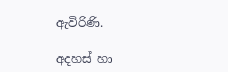ඇවිරිණි.

අදහස් හා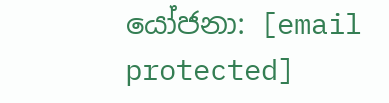යෝජනා: [email protected]